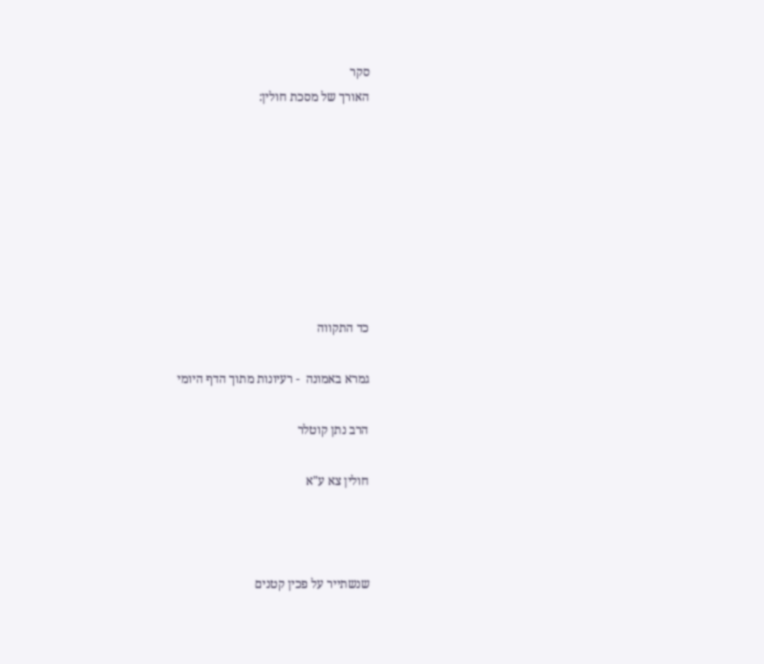סקר
האורך של מסכת חולין:








כד התקווה

גמרא באמונה  - רעיונות מתוך הדף היומי

הרב נתן קוטלר

חולין צא ע"א



שנשתייר על פכין קטנים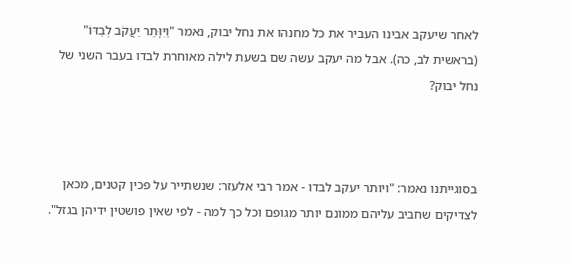לאחר שיעקב אבינו העביר את כל מחנהו את נחל יבוק, נאמר "וַיִּוָּתֵר יַעֲקֹב לְבַדּוֹ" (בראשית לב, כה). אבל מה יעקב עשה שם בשעת לילה מאוחרת לבדו בעבר השני של נחל יבוק?



בסוגייתנו נאמר: "ויותר יעקב לבדו - אמר רבי אלעזר: שנשתייר על פכין קטנים, מכאן לצדיקים שחביב עליהם ממונם יותר מגופם וכל כך למה - לפי שאין פושטין ידיהן בגזל".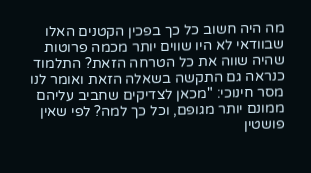מה היה חשוב כל כך בפכין הקטנים האלו שבוודאי לא היו שווים יותר מכמה פרוטות שהיה שווה את כל הטרחה הזאת? התלמוד כנראה גם התקשה בשאלה הזאת ואומר לנו מסר חינוכי: "מכאן לצדיקים שחביב עליהם ממונם יותר מגופם, וכל כך למה? לפי שאין פושטין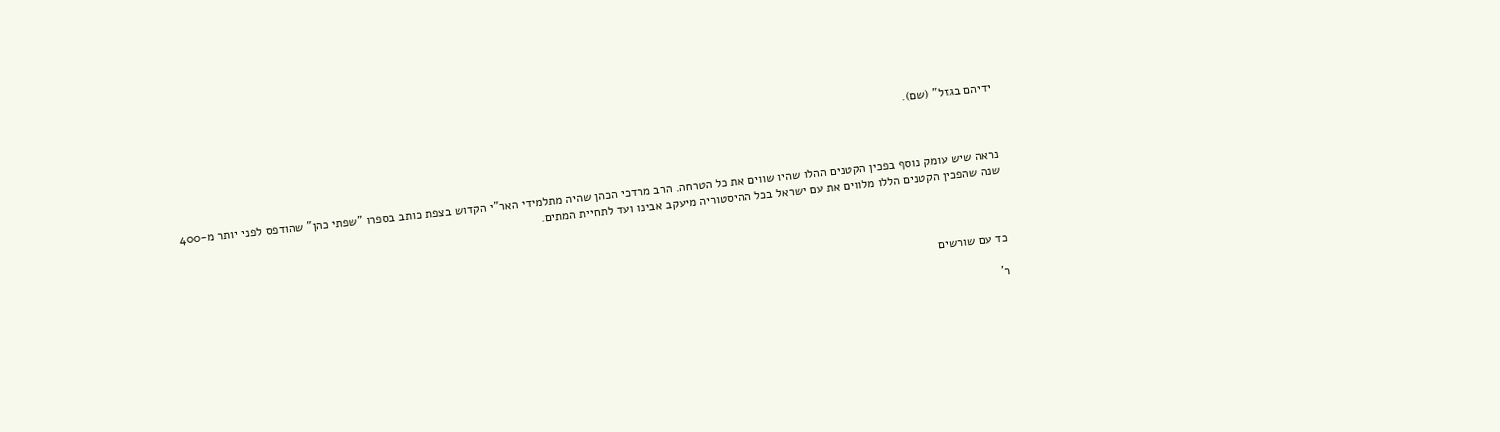ידיהם בגזל" (שם).



נראה שיש עומק נוסף בפכין הקטנים ההלו שהיו שווים את כל הטרחה. הרב מרדכי הכהן שהיה מתלמידי האר"י הקדוש בצפת כותב בספרו "שפתי כהן" שהודפס לפני יותר מ-400 שנה שהפכין הקטנים הללו מלווים את עם ישראל בכל ההיסטוריה מיעקב אבינו ועד לתחיית המתים.



כד עם שורשים

ר'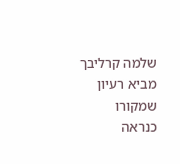שלמה קרליבך מביא רעיון שמקורו כנראה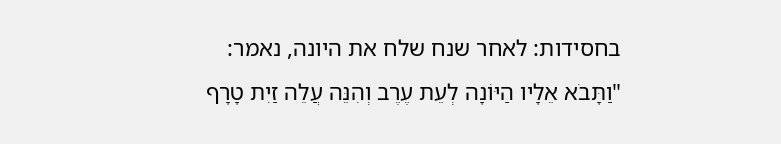בחסידות: לאחר שנח שלח את היונה, נאמר: "וַתָּבֹא אֵלָיו הַיּוֹנָה לְעֵת עֶרֶב וְהִנֵּה עֲלֵה זַיִת טָרָף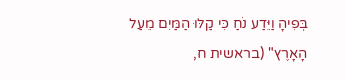בְּפִיהָ וַיֵּדַע נֹחַ כִּי קַלּוּ הַמַּיִם מֵעַל הָאָרֶץ" (בראשית ח,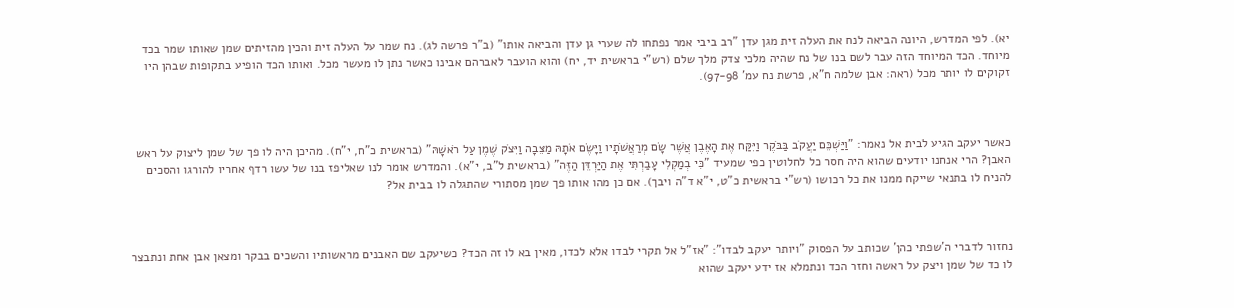יא). לפי המדרש, היונה הביאה לנח את העלה זית מגן עדן "רב ביבי אמר נפתחו לה שערי גן עדן והביאה אותו" (ב"ר פרשה לג). נח שמר על העלה זית והכין מהזיתים שמן שאותו שמר בכד מיוחד. הכד המיוחד הזה עבר לשם בנו של נח שהיה מלכי צדק מלך שלם (רש"י בראשית יד, יח) והוא הועבר לאברהם אבינו כאשר נתן לו מעשר מכל. ואותו הכד הופיע בתקופות שבהן היו זקוקים לו יותר מכל (ראה: אבן שלמה ח"א, פרשת נח עמ' 97-98).



כאשר יעקב הגיע לבית אל נאמר: "וַיַּשְׁכֵּם יַעֲקֹב בַּבֹּקֶר וַיִּקַּח אֶת הָאֶבֶן אֲשֶׁר שָׂם מְרַאֲשֹׁתָיו וַיָּשֶׂם אֹתָהּ מַצֵּבָה וַיִּצֹק שֶׁמֶן עַל רֹאשָׁהּ" (בראשית כ"ח, י"ח). מהיכן היה לו פך של שמן ליצוק על ראש האבן? הרי אנחנו יודעים שהוא היה חסר כל לחלוטין כפי שמעיד "כִּי בְמַקְלִי עָבַרְתִּי אֶת הַיַּרְדֵּן הַזֶּה" (בראשית ל"ב, י"א). והמדרש אומר לנו שאליפז בנו של עשו רדף אחריו להורגו והסכים להניח לו בתנאי שייקח ממנו את כל רכושו (רש"י בראשית כ"ט, י"א ד"ה ויבך). אם כן מהו אותו פך שמן מסתורי שהתגלה לו בבית אל?



נחזור לדברי ה'שפתי כהן' שכותב על הפסוק "ויותר יעקב לבדו": "אז"ל אל תקרי לבדו אלא לכדו, מאין בא לו זה הכד? כשיעקב שם האבנים מראשותיו והשכים בבקר ומצאן אבן אחת ונתבצר לו כד של שמן ויצק על ראשה וחזר הכד ונתמלא אז ידע יעקב שהוא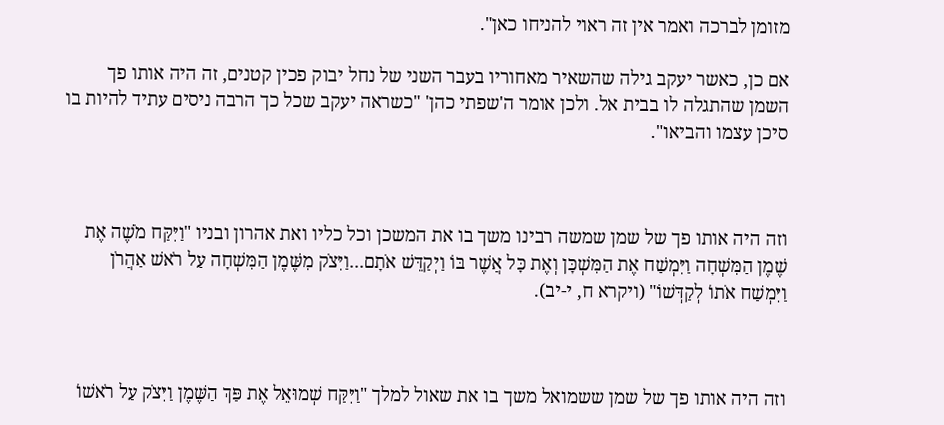מזומן לברכה ואמר אין זה ראוי להניחו כאן".

אם כן, כאשר יעקב גילה שהשאיר מאחוריו בעבר השני של נחל יבוק פכין קטנים, זה היה אותו פך השמן שהתגלה לו בבית אל. ולכן אומר ה'שפתי כהן' "כשראה יעקב שכל כך הרבה ניסים עתיד להיות בו סיכן עצמו והביאו".



וזה היה אותו פך של שמן שמשה רבינו משך בו את המשכן וכל כליו ואת אהרון ובניו "וַיִּקַּח מֹשֶׁה אֶת שֶׁמֶן הַמִּשְׁחָה וַיִּמְשַׁח אֶת הַמִּשְׁכָּן וְאֶת כָּל אֲשֶׁר בּוֹ וַיְקַדֵּשׁ אֹתָם...וַיִּצֹק מִשֶּׁמֶן הַמִּשְׁחָה עַל רֹאשׁ אַהֲרֹן וַיִּמְשַׁח אֹתוֹ לְקַדְּשׁוֹ" (ויקרא ח, י-יב).



וזה היה אותו פך של שמן ששמואל משך בו את שאול למלך "וַיִּקַּח שְׁמוּאֵל אֶת פַּךְ הַשֶּׁמֶן וַיִּצֹק עַל רֹאשׁוֹ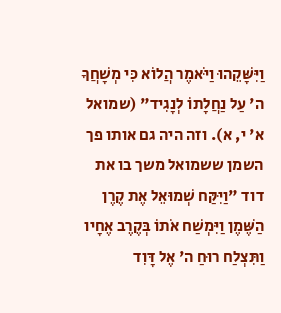וַיִּשָּׁקֵהוּ וַיֹּאמֶר הֲלוֹא כִּי מְשָׁחֲךָ ה' עַל נַחֲלָתוֹ לְנָגִיד" (שמואל א' י, א). וזה היה גם אותו פך השמן ששמואל משך בו את דוד "וַיִּקַּח שְׁמוּאֵל אֶת קֶרֶן הַשֶּׁמֶן וַיִּמְשַׁח אֹתוֹ בְּקֶרֶב אֶחָיו וַתִּצְלַח רוּחַ ה' אֶל דָּוִד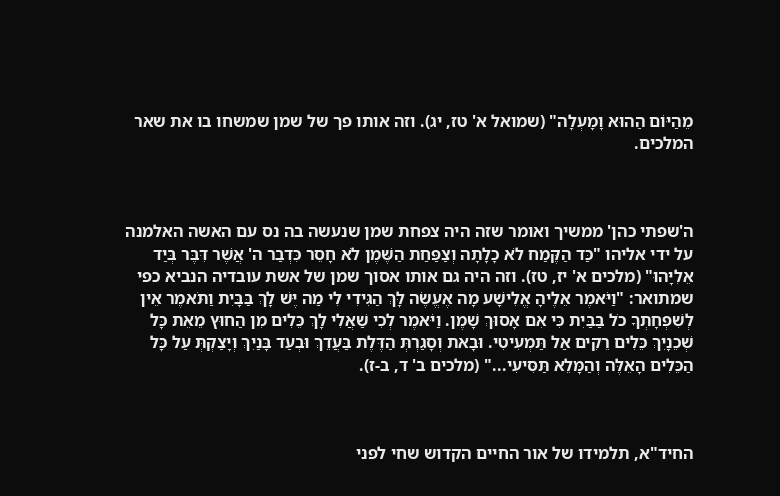מֵהַיּוֹם הַהוּא וָמָעְלָה" (שמואל א' טז, יג). וזה אותו פך של שמן שמשחו בו את שאר המלכים.



ה'שפתי כהן' ממשיך ואומר שזה היה צפחת שמן שנעשה בה נס עם האשה האלמנה על ידי אליהו "כַּד הַקֶּמַח לֹא כָלָתָה וְצַפַּחַת הַשֶּׁמֶן לֹא חָסֵר כִּדְבַר ה' אֲשֶׁר דִּבֶּר בְּיַד אֵלִיָּהוּ" (מלכים א' יז, טז). וזה היה גם אותו אסוך שמן של אשת עובדיה הנביא כפי שמתואר: "וַיֹּאמֶר אֵלֶיהָ אֱלִישָׁע מָה אֶעֱשֶׂה לָּךְ הַגִּידִי לִי מַה יֶּשׁ לָךְ בַּבָּיִת וַתֹּאמֶר אֵין לְשִׁפְחָתְךָ כֹל בַּבַּיִת כִּי אִם אָסוּךְ שָׁמֶן. וַיֹּאמֶר לְכִי שַׁאֲלִי לָךְ כֵּלִים מִן הַחוּץ מֵאֵת כָּל שְׁכֵנָיִךְ כֵּלִים רֵקִים אַל תַּמְעִיטִי. וּבָאת וְסָגַרְתְּ הַדֶּלֶת בַּעֲדֵךְ וּבְעַד בָּנַיִךְ וְיָצַקְתְּ עַל כָּל הַכֵּלִים הָאֵלֶּה וְהַמָּלֵא תַּסִּיעִי..." (מלכים ב' ד, ב-ז).



החיד"א, תלמידו של אור החיים הקדוש שחי לפני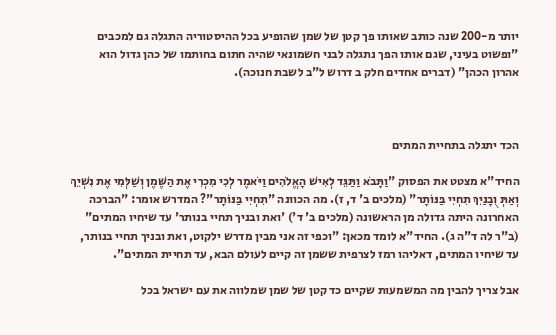יותר מ-200 שנה כותב שאותו פך קטן של שמן שהופיע בכל ההיסטוריה התגלה גם למכבים "ופשוט בעיני, שגם אותו הפך נתגלה לבני חשמונאי שהיה חתום בחותמו של כהן גדול הוא אהרון הכהן" (דברים אחדים חלק ב דרוש ל"ב לשבת חנוכה).



הכד יתגלה בתחיית המתים

החיד"א מצטט את הפסוק "וַתָּבֹא וַתַּגֵּד לְאִישׁ הָאֱלֹהִים וַיֹּאמֶר לְכִי מִכְרִי אֶת הַשֶּׁמֶן וְשַׁלְּמִי אֶת נִשְׁיֵךְ וְאַתְּ וֻבָנַיִךְ תִחְיִי בַּנּוֹתָר" (מלכים ב' ד, ז). מה הכוונה "תִחְיִי בַּנּוֹתָר"? המדרש אומר: "הברכה האחרונה היתה גדולה מן הראשונה (מלכים ב' ד') 'ואת ובניך תחיי בנותר' עד שיחיו המתים" (ב"ר לה ד"ה ג). החיד"א לומד מכאן: "וכפי זה אני מבין מדרש ילקוט, ואת ובניך תחיי בנותר, עד שיחיו המתים, דאליהו רמז לצרפית ששמן זה קיים לעולם הבא, עד תחיית המתים".

אבל צריך להבין מה המשמעות שקיים כד קטן של שמן שמלווה את עם ישראל בכל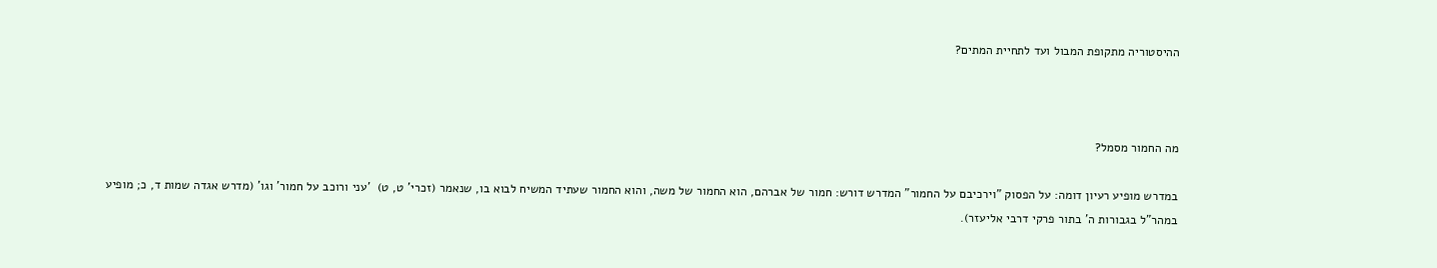ההיסטוריה מתקופת המבול ועד לתחיית המתים?



מה החמור מסמל?

במדרש מופיע רעיון דומה: על הפסוק "וירכיבם על החמור" המדרש דורש: חמור של אברהם, הוא החמור של משה, והוא החמור שעתיד המשיח לבוא בו, שנאמר (זכרי' ט, ט)  'עני ורוכב על חמור' וגו' (מדרש אגדה שמות ד, כ; מופיע במהר"ל בגבורות ה' בתור פרקי דרבי אליעזר).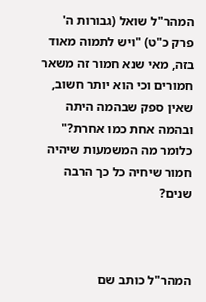המהר"ל שואל (גבורות ה' פרק כ"ט) "ויש לתמוה מאוד בזה, מאי שנא חמור זה משאר חמורים וכי הוא יותר חשוב, שאין ספק שבהמה היתה ובהמה אחת כמו אחרת?" כלומר מה המשמעות שיהיה חמור שיחיה כל כך הרבה שנים?



המהר"ל כותב שם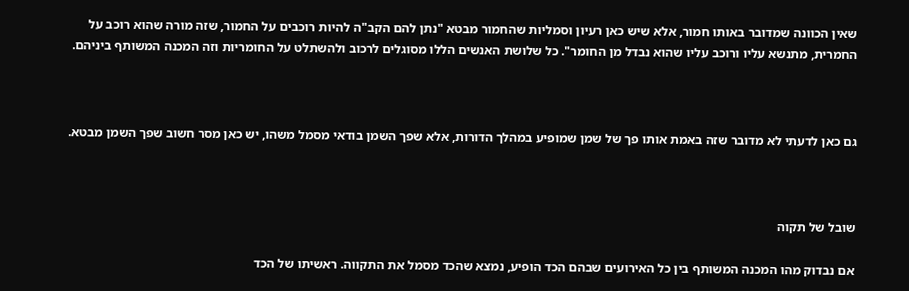שאין הכוונה שמדובר באותו חמור, אלא שיש כאן רעיון וסמליות שהחמור מבטא "נתן להם הקב"ה להיות רוכבים על החמור, שזה מורה שהוא רוכב על החמרית, מתנשא עליו ורוכב עליו שהוא נבדל מן החומר". כל שלושת האנשים הללו מסוגלים לרכוב ולהשתלט על החומריות וזה המכנה המשותף ביניהם.



גם כאן לדעתי לא מדובר שזה באמת אותו פך של שמן שמופיע במהלך הדורות, אלא שפך השמן בודאי מסמל משהו, יש כאן מסר חשוב שפך השמן מבטא.



שובל של תקוה

אם נבדוק מהו המכנה המשותף בין כל האירועים שבהם הכד הופיע, נמצא שהכד מסמל את התקווה. ראשיתו של הכד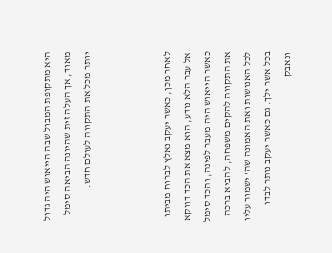היא מתקופת המבול שבה הייאוש היה גדול מאוד, אך העלה זית שהיונה הביאה סימל יותר מכל את התקווה לעולם חדש.



לאחר מכן, כאשר יעקב נאלץ לברוח מביתו אל עבר הלא נודע, הוא מצא את הכד דווקא כאשר הייאוש היה מעבר לפינה, והכד סימל את התקווה להקים משפחה, להביא ברכה לכל האנושות ואת האמונה שה' ישמור עליו בכל אשר ילך. גם כאשר יעקב נותר לבדו ונאבק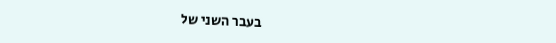בעבר השני של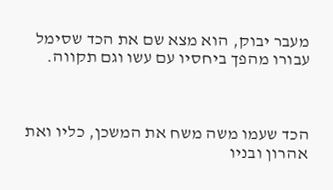מעבר יבוק, הוא מצא שם את הכד שסימל עבורו מהפך ביחסיו עם עשו וגם תקווה.



הכד שעמו משה משח את המשכן, כליו ואת אהרון ובניו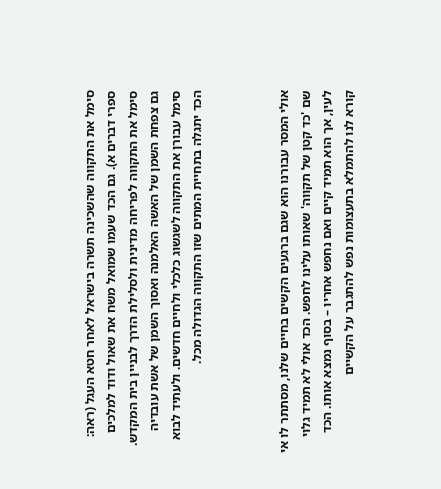סימל את התקווה שהשכינה תשרה בישראל לאחר חטא העגל (ראה: ספרי דברים א). גם הכד שעמו שמואל משח את שאול ודוד למלכים סימל את התקווה לפריחה מדינית ולסלילת הדרך לבניין בית המקדש. גם צפחת השמן של האשה האלמנה ואסוך השמן של אשת עובדיה סימל עבורן את התקווה לשגשוג כלכלי ולחיים חדשים. ולעתיד לבוא הכד יתגלה בתחיית המתים שזו התקווה הגדולה מכל.



אולי המסר עבורנו הוא שגם ברגעים הקשים בחיים שלנו, מסתתר לו אי שם 'כד קטן של תקווה' שאותו עלינו לחפש. הכד אולי לא תמיד גלוי לעין, אך הוא תמיד קיים ואם נחפש אחריו – בסוף נמצא אותו. הכד קורא לנו להתמלא בתעצומות נפש להתגבר על הקשיים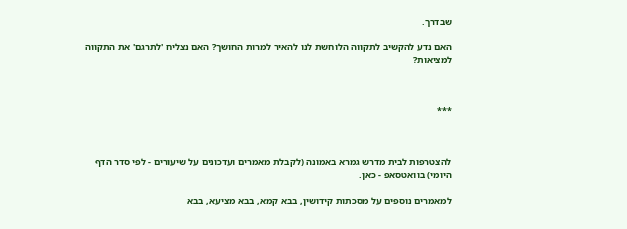שבדרך.

האם נדע להקשיב לתקווה הלוחשת לנו להאיר למרות החושך? האם נצליח 'לתרגם' את התקווה למציאות?



***



להצטרפות לבית מדרש גמרא באמונה (לקבלת מאמרים ועדכונים על שיעורים - לפי סדר הדף היומי) בוואטסאפ - כאן.

למאמרים נוספים על מסכתות קידושין, בבא קמא, בבא מציעא, בבא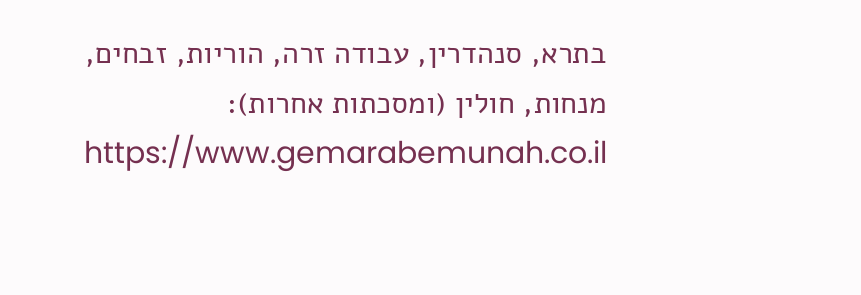בתרא, סנהדרין, עבודה זרה, הוריות, זבחים, מנחות, חולין (ומסכתות אחרות): https://www.gemarabemunah.co.il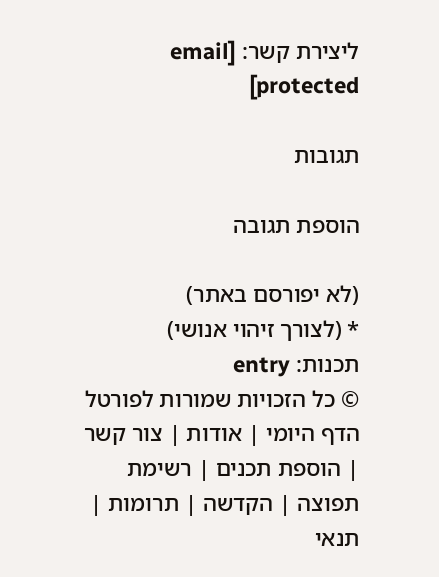ליצירת קשר: [email protected]

תגובות

הוספת תגובה

(לא יפורסם באתר)
* (לצורך זיהוי אנושי)
תכנות: entry
© כל הזכויות שמורות לפורטל הדף היומי | אודות | צור קשר | הוספת תכנים | רשימת תפוצה | הקדשה | תרומות | תנאי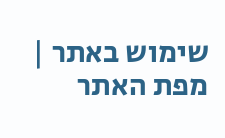שימוש באתר | מפת האתר